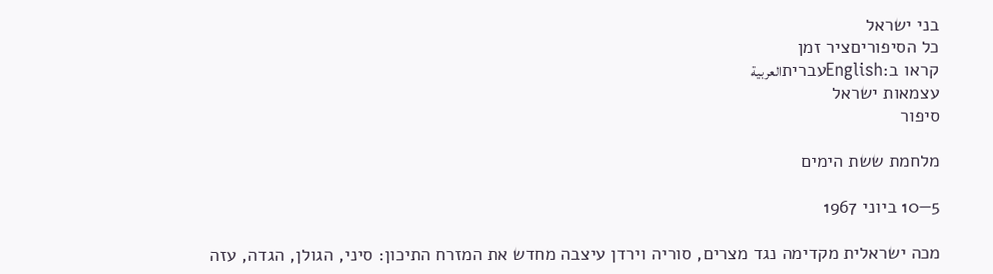בני ישראל
כל הסיפוריםציר זמן
קראו ב:Englishעבריתالعربية
עצמאות ישראל
סיפור

מלחמת ששת הימים

5—10 ביוני 1967

מכה ישראלית מקדימה נגד מצרים, סוריה וירדן עיצבה מחדש את המזרח התיכון: סיני, הגולן, הגדה, עזה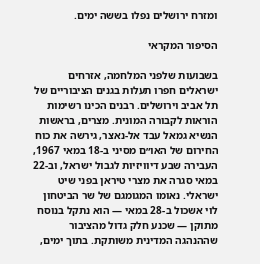ומזרח ירושלים נפלו בששה ימים.

הסיפור המקראי

בשבועות שלפני המלחמה, אזרחים ישראלים חפרו תעלות בגנים הציבוריים של תל אביב וירושלים. רבנים הכינו רשימות הוראות לקבורה המונית. מצרים, בראשות הנשיא גמאל עבד אל-נאצר, גירשה את כוח החירום של האו״ם מסיני ב-18 במאי 1967, העבירה שבע דיוויזיות לגבול ישראל, וב-22 במאי סגרה את מצרי טיראן בפני שיט ישראלי. נאומו המגומגם של שר הביטחון לוי אשכול ב-28 במאי — הוא נתקל בנוסח מתוקן — שכנע חלק גדול מהציבור שההנהגה המדינית משותקת. בתוך ימים,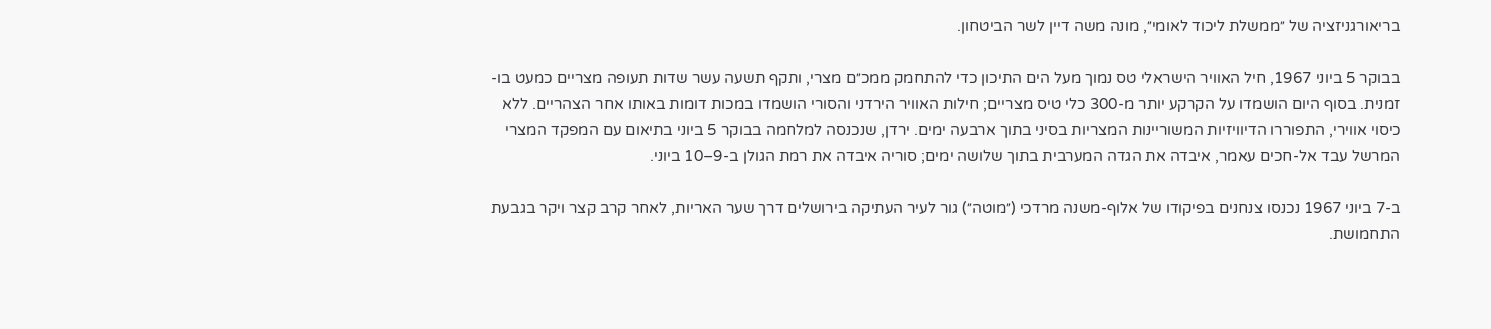בריאורגניזציה של ״ממשלת ליכוד לאומי״, מונה משה דיין לשר הביטחון.

בבוקר 5 ביוני 1967, חיל האוויר הישראלי טס נמוך מעל הים התיכון כדי להתחמק ממכ״ם מצרי, ותקף תשעה עשר שדות תעופה מצריים כמעט בו-זמנית. בסוף היום הושמדו על הקרקע יותר מ-300 כלי טיס מצריים; חילות האוויר הירדני והסורי הושמדו במכות דומות באותו אחר הצהריים. ללא כיסוי אווירי, התפוררו הדיוויזיות המשוריינות המצריות בסיני בתוך ארבעה ימים. ירדן, שנכנסה למלחמה בבוקר 5 ביוני בתיאום עם המפקד המצרי המרשל עבד אל-חכים עאמר, איבדה את הגדה המערבית בתוך שלושה ימים; סוריה איבדה את רמת הגולן ב-9–10 ביוני.

ב-7 ביוני 1967 נכנסו צנחנים בפיקודו של אלוף-משנה מרדכי (״מוטה״) גור לעיר העתיקה בירושלים דרך שער האריות, לאחר קרב קצר ויקר בגבעת התחמושת.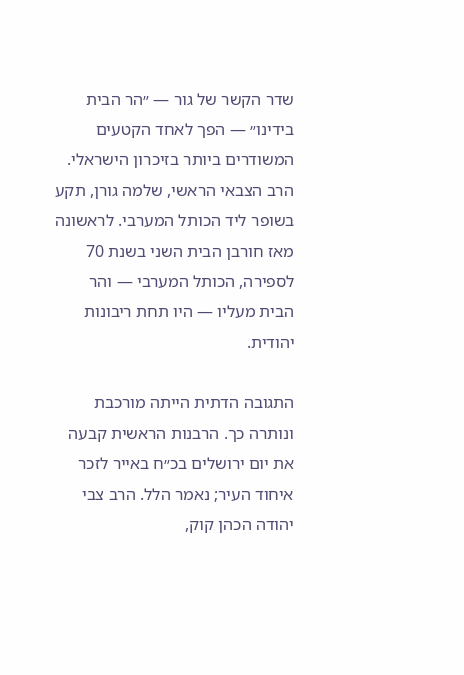שדר הקשר של גור — ״הר הבית בידינו״ — הפך לאחד הקטעים המשודרים ביותר בזיכרון הישראלי. הרב הצבאי הראשי, שלמה גורן, תקע בשופר ליד הכותל המערבי. לראשונה מאז חורבן הבית השני בשנת 70 לספירה, הכותל המערבי — והר הבית מעליו — היו תחת ריבונות יהודית.

התגובה הדתית הייתה מורכבת ונותרה כך. הרבנות הראשית קבעה את יום ירושלים בכ״ח באייר לזכר איחוד העיר; נאמר הלל. הרב צבי יהודה הכהן קוק,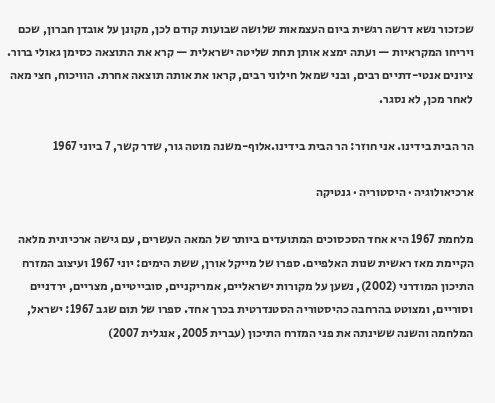שכזכור נשא דרשה רגשית ביום העצמאות שלושה שבועות קודם לכן, מקונן על אובדן חברון, שכם ויריחו המקראיות — ועתה ימצא אותן תחת שליטה ישראלית — קרא את התוצאה כסימן גאולי ברור. ציונים אנטי-דתיים רבים, ובני שמאל חילוני רבים, קראו את אותה תוצאה אחרת. הוויכוח, חצי מאה לאחר מכן, לא נסגר.

הר הבית בידינו. אני חוזר: הר הבית בידינו.אלוף-משנה מוטה גור, שדר קשר, 7 ביוני 1967

ארכיאולוגיה · היסטוריה · גנטיקה

מלחמת 1967 היא אחד הסכסוכים המתועדים ביותר של המאה העשרים, עם גישה ארכיונית מלאה הקיימת מאז ראשית שנות האלפיים. ספרו של מייקל אורן, ששת הימים: יוני 1967 ועיצוב המזרח התיכון המודרני (2002), נשען על מקורות ישראליים, אמריקניים, סובייטיים, מצריים, ירדניים וסוריים, ומצוטט בהרחבה כהיסטוריה הסטנדרטית בכרך אחד. ספרו של תום שגב 1967: ישראל, המלחמה והשנה ששינתה את פני המזרח התיכון (עברית 2005, אנגלית 2007)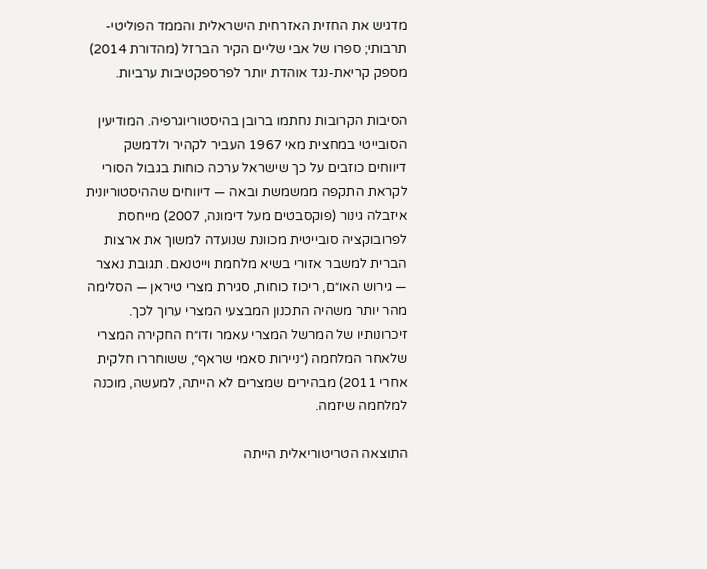מדגיש את החזית האזרחית הישראלית והממד הפוליטי-תרבותי; ספרו של אבי שליים הקיר הברזל (מהדורת 2014) מספק קריאת-נגד אוהדת יותר לפרספקטיבות ערביות.

הסיבות הקרובות נחתמו ברובן בהיסטוריוגרפיה. המודיעין הסובייטי במחצית מאי 1967 העביר לקהיר ולדמשק דיווחים כוזבים על כך שישראל ערכה כוחות בגבול הסורי לקראת התקפה ממשמשת ובאה — דיווחים שההיסטוריונית איזבלה גינור (פוקסבטים מעל דימונה, 2007) מייחסת לפרובוקציה סובייטית מכוונת שנועדה למשוך את ארצות הברית למשבר אזורי בשיא מלחמת וייטנאם. תגובת נאצר — גירוש האו״ם, ריכוז כוחות, סגירת מצרי טיראן — הסלימה מהר יותר משהיה התכנון המבצעי המצרי ערוך לכך. זיכרונותיו של המרשל המצרי עאמר ודו״ח החקירה המצרי שלאחר המלחמה (״ניירות סאמי שראף״, ששוחררו חלקית אחרי 2011) מבהירים שמצרים לא הייתה, למעשה, מוכנה למלחמה שיזמה.

התוצאה הטריטוריאלית הייתה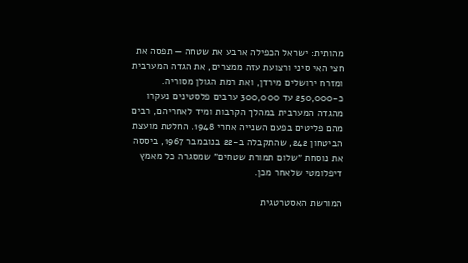מהותית: ישראל הכפילה ארבע את שטחה — תפסה את חצי האי סיני ורצועת עזה ממצרים, את הגדה המערבית ומזרח ירושלים מירדן, ואת רמת הגולן מסוריה. כ-250,000 עד 300,000 ערבים פלסטינים נעקרו מהגדה המערבית במהלך הקרבות ומיד לאחריהם, רבים מהם פליטים בפעם השנייה אחרי 1948. החלטת מועצת הביטחון 242, שהתקבלה ב-22 בנובמבר 1967, ביססה את נוסחת ״שלום תמורת שטחים״ שמסגרה כל מאמץ דיפלומטי שלאחר מכן.

המורשת האסטרטגית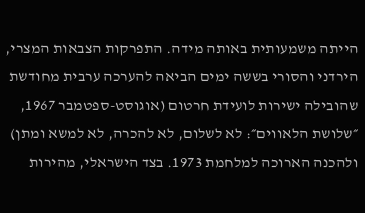הייתה משמעותית באותה מידה. התפרקות הצבאות המצרי, הירדני והסורי בששה ימים הביאה להערכה ערבית מחודשת שהובילה ישירות לועידת חרטום (אוגוסט-ספטמבר 1967, ״שלושת הלאווים״: לא לשלום, לא להכרה, לא למשא ומתן) ולהכנה הארוכה למלחמת 1973. בצד הישראלי, מהירות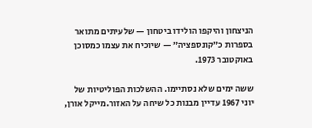הניצחון והיקפו הולידו ביטחון — שלעיתים מתואר בספרות כ״קונספציה״ — שיוכיח את עצמו כמסוכן באוקטובר 1973.

ששה ימים שלא נסתיימו. ההשלכות הפוליטיות של יוני 1967 עדיין מבנות כל שיחה על האזור.מייקל אורן,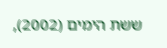ששת הימים (2002),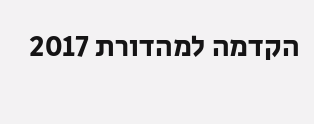הקדמה למהדורת 2017